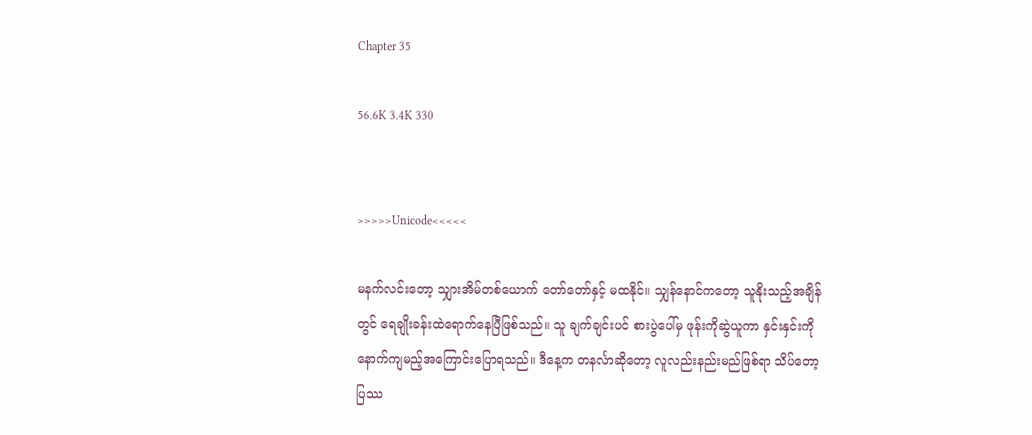Chapter 35

56.6K 3.4K 330


>>>>>Unicode<<<<<

မနက်လင်းတော့ သျှားအိမ်တစ်‌ယောက် တော်တော်နှင့် မထနိုင်။ သျှန်နောင်ကတော့ သူနိုးသည့်အချိန်တွင် ရေချိုးခန်းထဲရောက်နေပြီဖြစ်သည်။ သူ ချက်ချင်းပင် စားပွဲပေါ်မှ ဖုန်းကိုဆွဲယူကာ နှင်းနှင်းကို နောက်ကျမည့်အကြောင်းပြောရသည်။ ဒီနေ့က တနင်္လာဆိုတော့ လူလည်းနည်းမည်ဖြစ်ရာ သိပ်တော့ ပြဿ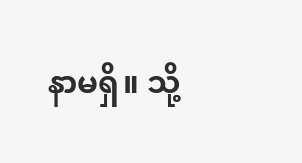နာမရှိ။ သို့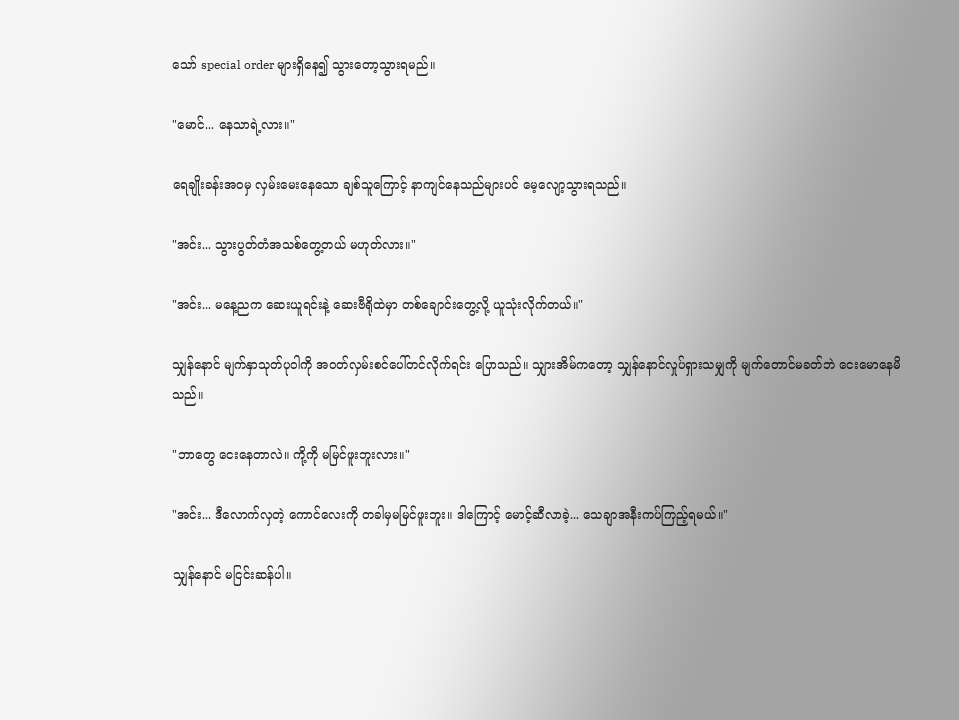သော် special order များရှိနေ၍ သွားတော့သွားရမည်။

"မောင်... နေသာရဲ့လား။"

ရေချိုးခန်းအဝမှ လှမ်းမေးနေသော ချစ်သူကြောင့် နာကျင်နေသည်များပင် မေ့လျော့သွားရသည်။

"အင်း... သွားပွတ်တံအသစ်တွေ့တယ် မဟုတ်လား။"

"အင်း... မနေ့ညက ဆေးယူရင်းနဲ့ ဆေးဗီရိုထဲမှာ တစ်ချောင်းတွေ့လို့ ယူသုံးလိုက်တယ်။"

သျှန်နောင် မျက်နှာသုတ်ပုဝါကို အဝတ်လှမ်းစင်ပေါ်တင်လိုက်ရင်း ပြောသည်။ သျှားအိမ်ကတော့ သျှန်နောင်လှုပ်ရှားသမျှကို မျက်တောင်မခတ်ဘဲ ငေးမောနေမိသည်။

"ဘာတွေ ငေးနေတာလဲ။ ကို့ကို မမြင်ဖူးဘူးလား။"

"အင်း... ဒီလောက်လှတဲ့ ကောင်လေးကို တခါမှမမြင်ဖူးဘူး။ ဒါကြောင့် မောင့်ဆီလာခဲ့... သေချာအနီးကပ်ကြည့်ရမယ်။"

သျှန်နောင် မငြင်းဆန်ပါ။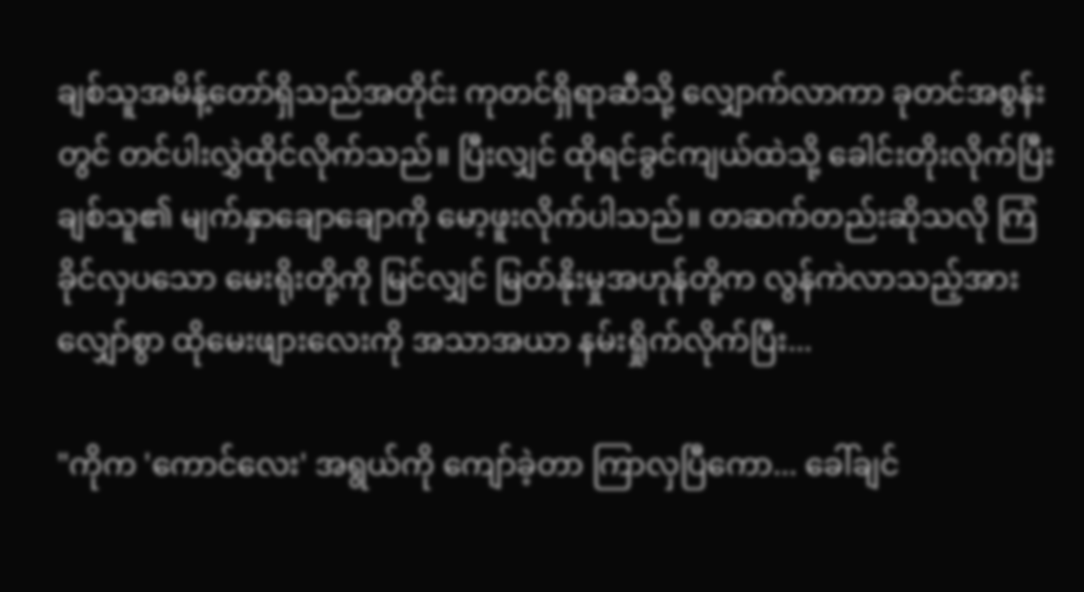ချစ်သူအမိန့်တော်ရှိသည်အတိုင်း ကုတင်ရှိရာဆီသို့ လျှောက်လာကာ ခုတင်အစွန်းတွင် တင်ပါးလွှဲထိုင်လိုက်သည်။ ပြီးလျှင် ထိုရင်ခွင်ကျယ်ထဲသို့ ခေါင်းတိုးလိုက်ပြီး ချစ်သူ၏ မျက်နှာချောချောကို မော့ဖူးလိုက်ပါသည်။ တဆက်တည်းဆိုသလို ကြံခိုင်လှပသော မေးရိုးတို့ကို မြင်လျှင် မြတ်နိုးမှုအဟုန်တို့က လွန်ကဲလာသည့်အားလျှော်စွာ ထိုမေးဖျားလေးကို အသာအယာ နမ်းရှိုက်လိုက်ပြီး...

"ကိုက 'ကောင်လေး' အရွယ်ကို ကျော်ခဲ့တာ ကြာလှပြီကော... ခေါ်ချင်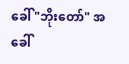ခေါ် "ဘိုးတော်" အခေါ်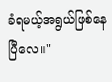ခံရမယ့်အရွယ်ဖြစ်နေပြီလေ။"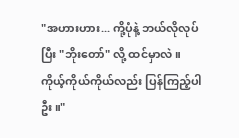"အဟားဟား... ကို့ပုံနဲ့ ဘယ်လိုလုပ်ပြီး "ဘိုးတော်" လို့ ထင်မှာလဲ။ ကိုယ့်ကိုယ်ကိုယ်လည်း ပြန်ကြည့်ပါဦး။"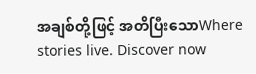အချစ်တို့ဖြင့် အတိပြီးသောWhere stories live. Discover now